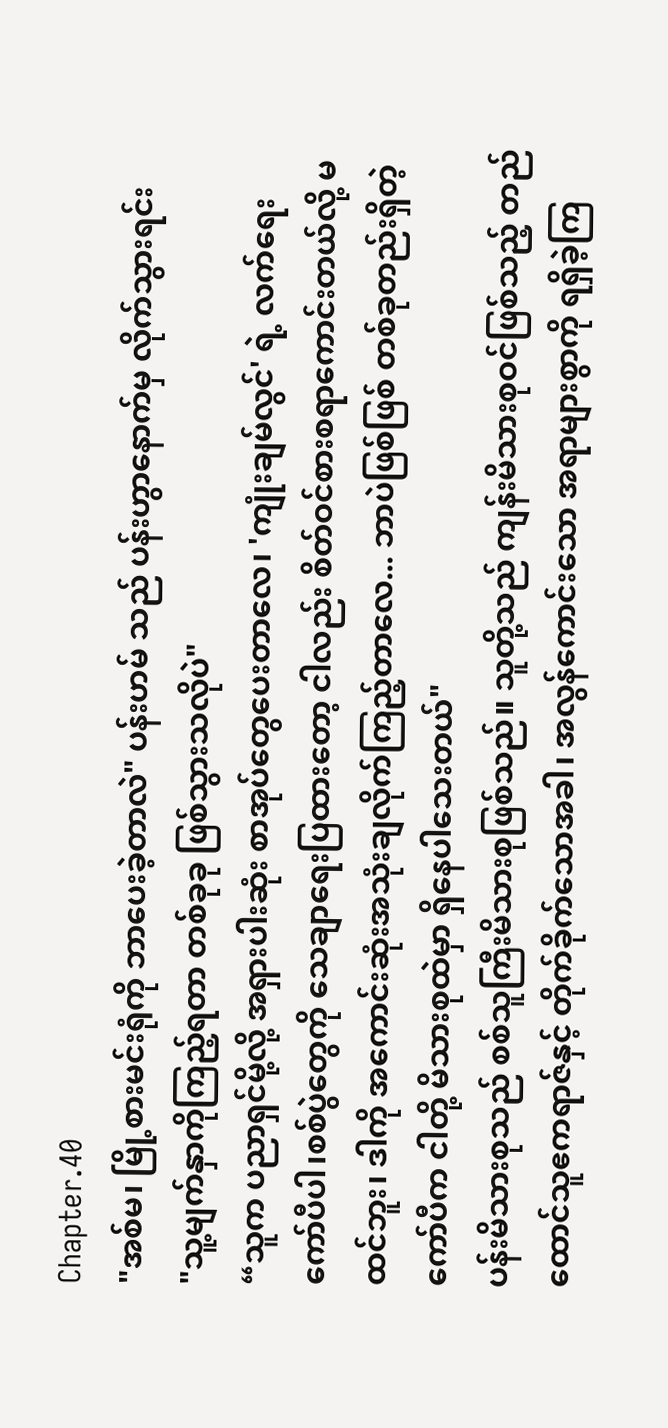Chapter.40
"အစ်မ၊ မြို့စားမင်းရုံကို ဘာပေးခဲ့တာလဲ" ပန်းဟမ် သည် ပန်းဟွာနောက်မှ လိုက်သွားရင်း
"သူ့မျက်နှာကိုကြည့်ရတာ တစ်ခုခု ဖြစ်သွားသလိုပဲ"
“သူက ပညာရှင်မို့လို့ အရှားပါးဆုံး စာအုပ်တွေပေးတာလေ၊ 'ကျုံးချမ်လွင်' ရဲ့ လက်ရေးကော်ပီပါ၊စစ်ပွဲတွေကို သေချာရေးပြထားတော့ ငါလည်း စိတ်ဝင်စားစရာကောင်းတယ်လို့ မထင်ဘူး၊ ဒါကို အကောင်းဆုံးအသုံးချလိုက်ကြည့်တာလေ... ဘာပဲဖြစ်ဖြစ် တစ်ခုတည်းရှိတဲ့ ကော်ပီက ငါတို့ မိသားစုထဲမှာ ရှိနေပါသေးတယ်"
ပန်းမိသားစုသည် စစ်သူကြီးမိသားစုဖြစ်သည်။ သူတို့သည် ကျန်းမိသားစုဝင်ဖြစ်သည့် တည်ထောင်သူဧကရာဇ်နှင့် တိုက်ခိုက်သောအခါ၊ အလွန်ကောင်းသော အရာများစွာကို ရရှိခဲ့ကြ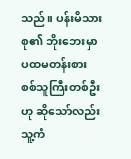သည်။ ပန်းမိသားစု၏ ဘိုးဘေးမှာ ပထမတန်းစား စစ်သူကြီးတစ်ဦးဟု ဆိုသော်လည်း သူ့ကံ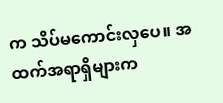က သိပ်မကောင်းလှပေ။ အထက်အရာရှိများက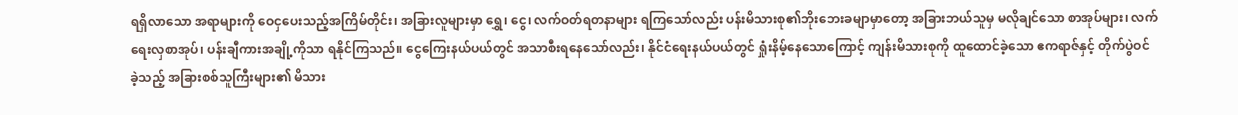ရရှိလာသော အရာများကို ဝေငှပေးသည့်အကြိမ်တိုင်း၊ အခြားလူများမှာ ရွှေ၊ ငွေ၊ လက်ဝတ်ရတနာများ ရကြသော်လည်း ပန်းမိသားစု၏ဘိုးဘေးခမျာမှာတော့ အခြားဘယ်သူမှ မလိုချင်သော စာအုပ်များ၊ လက်ရေးလှစာအုပ်၊ ပန်းချီကားအချို့ကိုသာ ရနိုင်ကြသည်။ ငွေကြေးနယ်ပယ်တွင် အသာစီးရနေသော်လည်း၊ နိုင်ငံရေးနယ်ပယ်တွင် ရှုံးနိမ့်နေသောကြောင့် ကျန်းမိသားစုကို ထူထောင်ခဲ့သော ဧကရာဇ်နှင့် တိုက်ပွဲဝင်ခဲ့သည့် အခြားစစ်သူကြီးများ၏ မိသား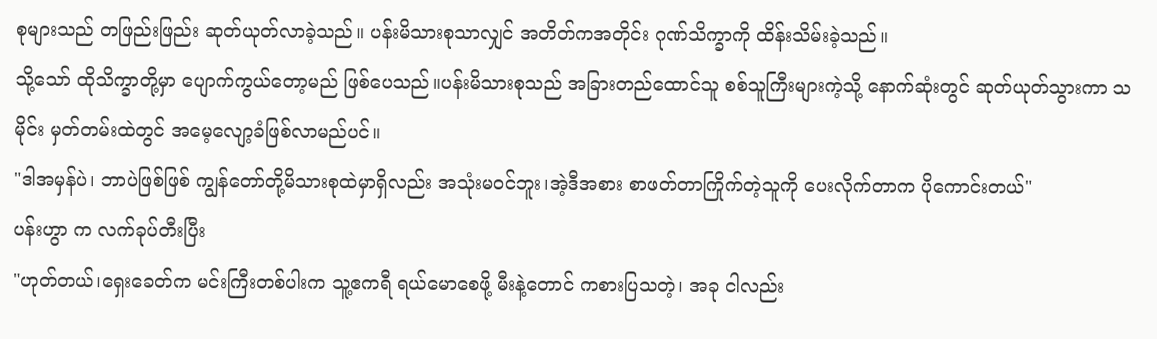စုများသည် တဖြည်းဖြည်း ဆုတ်ယုတ်လာခဲ့သည်။ ပန်းမိသားစုသာလျှင် အတိတ်ကအတိုင်း ဂုဏ်သိက္ခာကို ထိန်းသိမ်းခဲ့သည်။
သို့သော် ထိုသိက္ခာတို့မှာ ပျောက်ကွယ်တော့မည် ဖြစ်ပေသည်။ပန်းမိသားစုသည် အခြားတည်ထောင်သူ စစ်သူကြီးများကဲ့သို့ နောက်ဆုံးတွင် ဆုတ်ယုတ်သွားကာ သမိုင်း မှတ်တမ်းထဲတွင် အမေ့လျော့ခံဖြစ်လာမည်ပင်။
"ဒါအမှန်ပဲ၊ ဘာပဲဖြစ်ဖြစ် ကျွန်တော်တို့မိသားစုထဲမှာရှိလည်း အသုံးမဝင်ဘူး၊အဲ့ဒီအစား စာဖတ်တာကြိုက်တဲ့သူကို ပေးလိုက်တာက ပိုကောင်းတယ်"
ပန်းဟွာ က လက်ခုပ်တီးပြီး
"ဟုတ်တယ်၊ရှေးခေတ်က မင်းကြီးတစ်ပါးက သူ့ဧကရီ ရယ်မောစေဖို့ မီးနဲ့တောင် ကစားပြသတဲ့၊ အခု ငါလည်း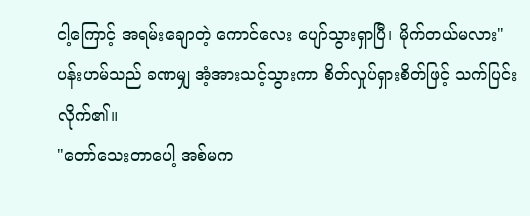ငါ့ကြောင့် အရမ်းချောတဲ့ ကောင်လေး ပျော်သွားရှာပြီ၊ မိုက်တယ်မလား"
ပန်းဟမ်သည် ခဏမျှ အံ့အားသင့်သွားကာ စိတ်လှုပ်ရှားစိတ်ဖြင့် သက်ပြင်းလိုက်၏။
"တော်သေးတာပေါ့ အစ်မက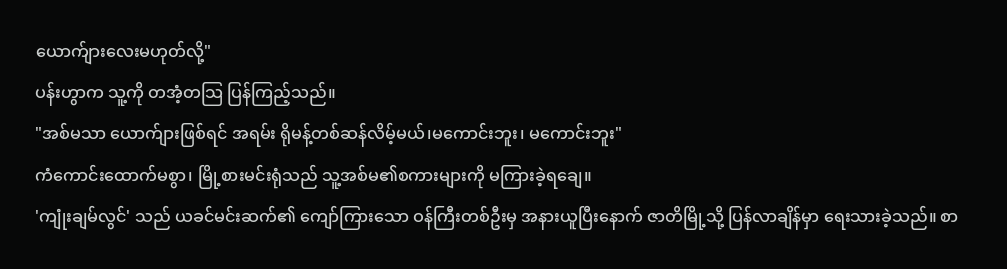ယောက်ျားလေးမဟုတ်လို့"
ပန်းဟွာက သူ့ကို တအံ့တသြ ပြန်ကြည့်သည်။
"အစ်မသာ ယောက်ျားဖြစ်ရင် အရမ်း ရိုမန့်တစ်ဆန်လိမ့်မယ်၊မကောင်းဘူး၊ မကောင်းဘူး"
ကံကောင်းထောက်မစွာ၊ မြို့စားမင်းရုံသည် သူ့အစ်မ၏စကားများကို မကြားခဲ့ရချေ။
'ကျုံးချမ်လွင်' သည် ယခင်မင်းဆက်၏ ကျော်ကြားသော ဝန်ကြီးတစ်ဦးမှ အနားယူပြီးနောက် ဇာတိမြို့သို့ ပြန်လာချိန်မှာ ရေးသားခဲ့သည်။ စာ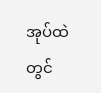အုပ်ထဲတွင်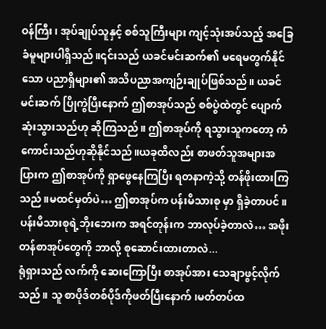ဝန်ကြီး၊ အုပ်ချုပ်သူနှင့် စစ်သူကြီးများ ကျင့်သုံးအပ်သည့် အခြေခံမူများပါရှိသည်။၎င်းသည် ယခင်မင်းဆက်၏ မရေမတွက်နိုင်သော ပညာရှိများ၏ အသိပညာအကျဉ်းချုပ်ဖြစ်သည်။ ယခင်မင်းဆက် ပြိုကွဲပြီးနောက် ဤစာအုပ်သည် စစ်ပွဲထဲတွင် ပျောက်ဆုံးသွားသည်ဟု ဆိုကြသည်။ ဤစာအုပ်ကို ရသွားသူကတော့ ကံကောင်းသည်ဟုဆိုနိုင်သည်။ယခုထိလည်း စာဖတ်သူအများအပြားက ဤစာအုပ်ကို ရှာဖွေနေကြပြီး ရတနာကဲ့သို့ တန်ဖိုးထားကြသည်။မထင်မှတ်ပဲ… ဤစာအုပ်က ပန်းမိသားစု မှာ ရှိခဲ့တာပင်။
ပန်းမိသားစုရဲ့ဘိုးဘေးက အရင်တုန်းက ဘာလုပ်ခဲ့တာလဲ… အဖိုးတန်စာအုပ်တွေကို ဘာလို့ စုဆောင်းထားတာလဲ...
ရုံရှားသည် လက်ကို ဆေးကြောပြီး စာအုပ်အား သေချာဖွင့်လိုက်သည်။ သူ စာပိုဒ်တစ်ပိုဒ်ကိုဖတ်ပြီးနောက်၊မတ်တပ်ထ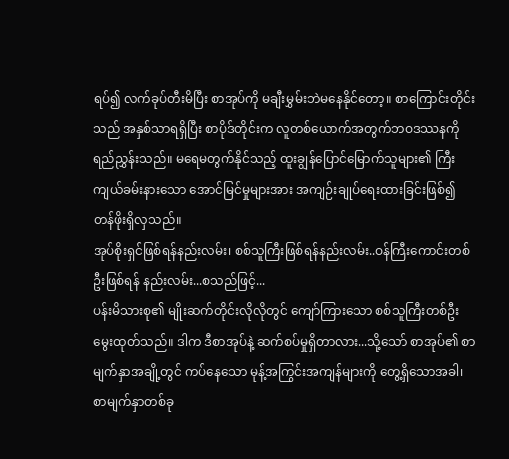ရပ်၍ လက်ခုပ်တီးမိပြီး စာအုပ်ကို မချီးမွှမ်းဘဲမနေနိုင်တော့။ စာကြောင်းတိုင်းသည် အနှစ်သာရရှိပြီး စာပိုဒ်တိုင်းက လူတစ်ယောက်အတွက်ဘဝဒဿနကို ရည်ညွှန်းသည်။ မရေမတွက်နိုင်သည့် ထူးချွန်ပြောင်မြောက်သူများ၏ ကြီးကျယ်ခမ်းနားသော အောင်မြင်မှုများအား အကျဉ်းချုပ်ရေးထားခြင်းဖြစ်၍ တန်ဖိုးရှိလှသည်။
အုပ်စိုးရှင်ဖြစ်ရန်နည်းလမ်း၊ စစ်သူကြီးဖြစ်ရန်နည်းလမ်း..ဝန်ကြီးကောင်းတစ်ဦးဖြစ်ရန် နည်းလမ်း...စသည်ဖြင့်...
ပန်းမိသားစု၏ မျိုးဆက်တိုင်းလိုလိုတွင် ကျော်ကြားသော စစ်သူကြီးတစ်ဦးမွေးထုတ်သည်။ ဒါက ဒီစာအုပ်နဲ့ ဆက်စပ်မှုရှိတာလား...သို့သော် စာအုပ်၏ စာမျက်နှာအချို့တွင် ကပ်နေသော မုန့်အကြွင်းအကျန်များကို တွေ့ရှိသောအခါ၊စာမျက်နှာတစ်ခု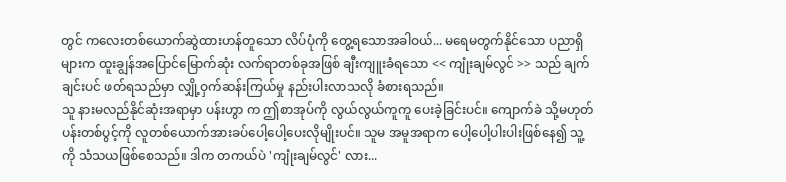တွင် ကလေးတစ်ယောက်ဆွဲထားဟန်တူသော လိပ်ပုံကို တွေ့ရသောအခါဝယ်... မရေမတွက်နိုင်သော ပညာရှိများက ထူးချွန်အပြောင်မြောက်ဆုံး လက်ရာတစ်ခုအဖြစ် ချီးကျူးခံရသော << ကျုံးချမ်လွင် >> သည် ချက်ချင်းပင် ဖတ်ရသည်မှာ လျှို့ဝှက်ဆန်းကြယ်မှု နည်းပါးလာသလို ခံစားရသည်။
သူ နားမလည်နိုင်ဆုံးအရာမှာ ပန်းဟွာ က ဤစာအုပ်ကို လွယ်လွယ်ကူကူ ပေးခဲ့ခြင်းပင်။ ကျောက်ခဲ သို့မဟုတ် ပန်းတစ်ပွင့်ကို လူတစ်ယောက်အားခပ်ပေါ့ပေါ့ပေးလိုမျိုးပင်။ သူမ အမူအရာက ပေါ့ပေါ့ပါးပါးဖြစ်နေ၍ သူ့ကို သံသယဖြစ်စေသည်။ ဒါက တကယ်ပဲ 'ကျုံးချမ်လွင်' လား...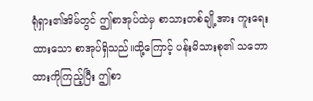ရုံရှား၏အိမ်တွင် ဤစာအုပ်ထဲမှ စာသားတစ်ချို့အား ကူးရေးထားသော စာအုပ်ရှိသည်။ထို့ကြောင့် ပန်းမိသားစု၏ သဘောထားကိုကြည့်ပြီး ဤစာ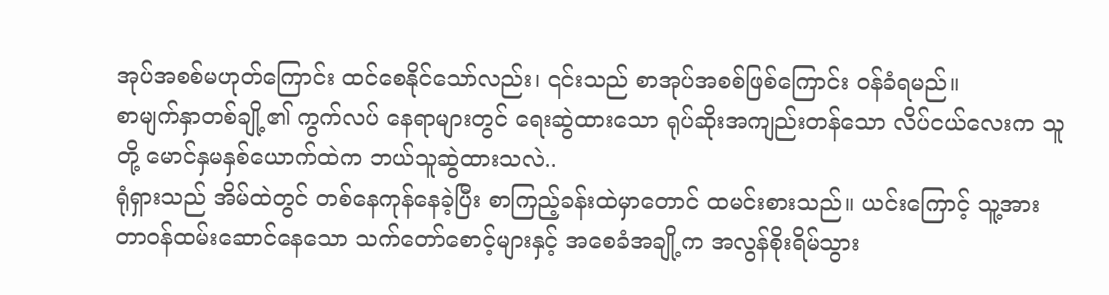အုပ်အစစ်မဟုတ်ကြောင်း ထင်စေနိုင်သော်လည်း၊ ၎င်းသည် စာအုပ်အစစ်ဖြစ်ကြောင်း ဝန်ခံရမည်။
စာမျက်နှာတစ်ချို့၏ ကွက်လပ် နေရာများတွင် ရေးဆွဲထားသော ရုပ်ဆိုးအကျည်းတန်သော လိပ်ငယ်လေးက သူတို့ မောင်နှမနှစ်ယောက်ထဲက ဘယ်သူဆွဲထားသလဲ..
ရုံရှားသည် အိမ်ထဲတွင် တစ်နေကုန်နေခဲ့ပြီး စာကြည့်ခန်းထဲမှာတောင် ထမင်းစားသည်။ ယင်းကြောင့် သူ့အား တာဝန်ထမ်းဆောင်နေသော သက်တော်စောင့်များနှင့် အစေခံအချို့က အလွန်စိုးရိမ်သွား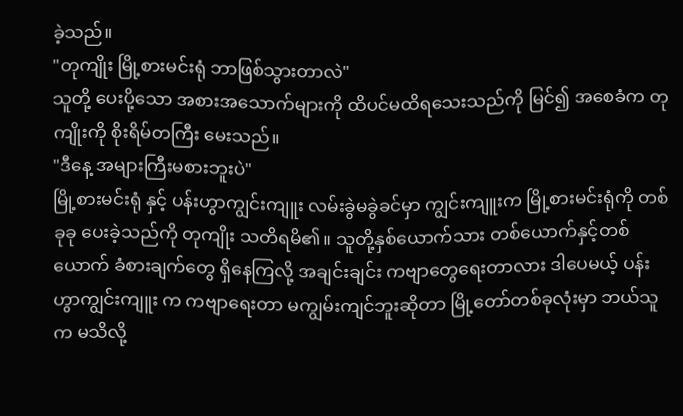ခဲ့သည်။
"တုကျိုး မြို့စားမင်းရုံ ဘာဖြစ်သွားတာလဲ"
သူတို့ ပေးပို့သော အစားအသောက်များကို ထိပင်မထိရသေးသည်ကို မြင်၍ အစေခံက တုကျိုးကို စိုးရိမ်တကြီး မေးသည်။
"ဒီနေ့ အများကြီးမစားဘူးပဲ"
မြို့စားမင်းရုံ နှင့် ပန်းဟွာကျွင်းကျူး လမ်းခွဲမခွဲခင်မှာ ကျွင်းကျူးက မြို့စားမင်းရုံကို တစ်ခုခု ပေးခဲ့သည်ကို တုကျိုး သတိရမိ၏။ သူတို့နှစ်ယောက်သား တစ်ယောက်နှင့်တစ်ယောက် ခံစားချက်တွေ ရှိနေကြလို့ အချင်းချင်း ကဗျာတွေရေးတာလား ဒါပေမယ့် ပန်းဟွာကျွင်းကျူး က ကဗျာရေးတာ မကျွမ်းကျင်ဘူးဆိုတာ မြို့တော်တစ်ခုလုံးမှာ ဘယ်သူက မသိလို့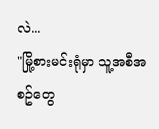လဲ...
"မြို့စားမင်းရုံမှာ သူ့အစီအစဥ်တွေ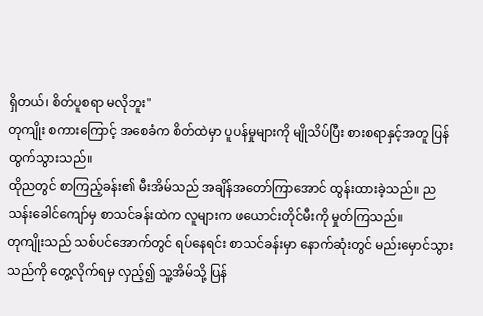ရှိတယ်၊ စိတ်ပူစရာ မလိုဘူး"
တုကျိုး စကားကြောင့် အစေခံက စိတ်ထဲမှာ ပူပန်မှုများကို မျိုသိပ်ပြီး စားစရာနှင့်အတူ ပြန်ထွက်သွားသည်။
ထိုညတွင် စာကြည့်ခန်း၏ မီးအိမ်သည် အချိန်အတော်ကြာအောင် ထွန်းထားခဲ့သည်။ ညသန်းခေါင်ကျော်မှ စာသင်ခန်းထဲက လူများက ဖယောင်းတိုင်မီးကို မှုတ်ကြသည်။
တုကျိုးသည် သစ်ပင်အောက်တွင် ရပ်နေရင်း စာသင်ခန်းမှာ နောက်ဆုံးတွင် မည်းမှောင်သွားသည်ကို တွေ့လိုက်ရမှ လှည့်၍ သူ့အိမ်သို့ ပြန်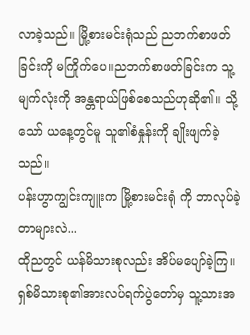လာခဲ့သည်။ မြို့စားမင်းရုံသည် ညဘက်စာဖတ်ခြင်းကို မကြိုက်ပေ။ညဘက်စာဖတ်ခြင်းက သူ့မျက်လုံးကို အန္တရာယ်ဖြစ်စေသည်ဟုဆို၏။ သို့သော် ယနေ့တွင်မူ သူ၏စံနှုန်းကို ချိုးဖျက်ခဲ့သည်။
ပန်းဟွာကျွင်းကျူးက မြို့စားမင်းရုံ ကို ဘာလုပ်ခဲ့တာများလဲ...
ထိုညတွင် ယန်မိသားစုလည်း အိပ်မပျော်ခဲ့ကြ။
ရှစ်မိသားစု၏အားလပ်ရက်ပွဲတော်မှ သူ့သားအ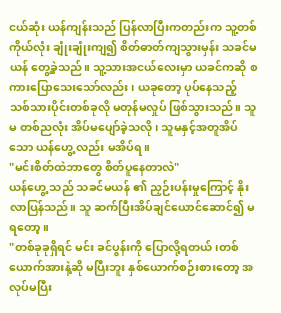ငယ်ဆုံး ယန်ကျန်းသည် ပြန်လာပြီးကတည်းက သူ့တစ်ကိုယ်လုံး ချုံးချုံးကျ၍ စိတ်ဓာတ်ကျသွားမှန်း သခင်မယန် တွေ့ခဲ့သည်။ သူ့သားအငယ်လေးမှာ ယခင်ကဆို စကားပြောသေးသော်လည်း၊ ယခုတော့ ပုပ်နေသည့် သစ်သားပိုင်းတစ်ခုလို မတုန်မလှုပ် ဖြစ်သွားသည်။ သူမ တစ်ညလုံး အိပ်မပျော်ခဲ့သလို၊ သူမနှင့်အတူအိပ်သော ယန်ဟွေ့ လည်း မအိပ်ရ။
"မင်းစိတ်ထဲဘာတွေ စိတ်ပူနေတာလဲ"
ယန်ဟွေ့ သည် သခင်မယန် ၏ ညှဉ်းပန်းမှုကြောင့် နိုးလာပြန်သည်။ သူ ဆက်ပြီးအိပ်ချင်ယောင်ဆောင်၍ မရတော့။
"တစ်ခုခုရှိရင် မင်း ခင်ပွန်းကို ပြောလို့ရတယ်၊တစ်ယောက်အားနဲ့ဆို မပြီးဘူး နှစ်ယောက်စဉ်းစားတော့ အလုပ်မပြီး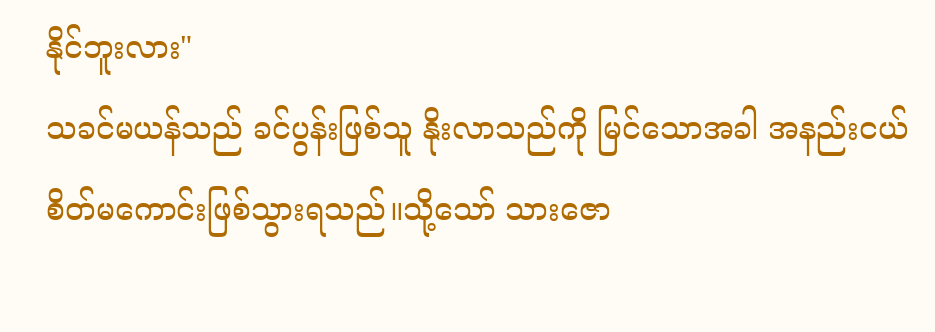နိုင်ဘူးလား"
သခင်မယန်သည် ခင်ပွန်းဖြစ်သူ နိုးလာသည်ကို မြင်သောအခါ အနည်းငယ် စိတ်မကောင်းဖြစ်သွားရသည်။သို့သော် သားဇော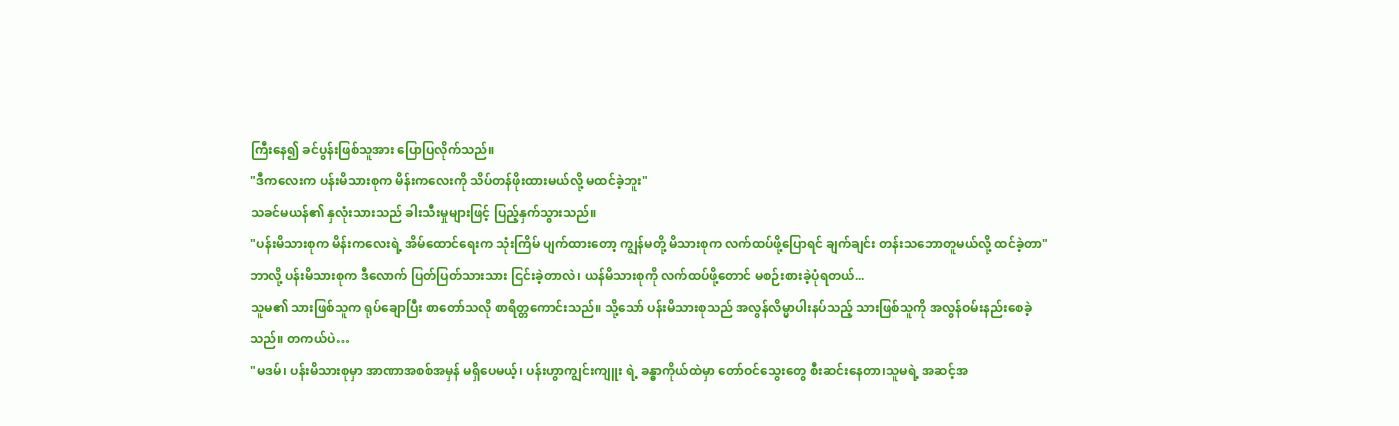ကြီးနေ၍ ခင်ပွန်းဖြစ်သူအား ပြောပြလိုက်သည်။
"ဒီကလေးက ပန်းမိသားစုက မိန်းကလေးကို သိပ်တန်ဖိုးထားမယ်လို့ မထင်ခဲ့ဘူး"
သခင်မယန်၏ နှလုံးသားသည် ခါးသီးမှုများဖြင့် ပြည့်နှက်သွားသည်။
"ပန်းမိသားစုက မိန်းကလေးရဲ့ အိမ်ထောင်ရေးက သုံးကြိမ် ပျက်ထားတော့ ကျွန်မတို့ မိသားစုက လက်ထပ်ဖို့ပြောရင် ချက်ချင်း တန်းသဘောတူမယ်လို့ ထင်ခဲ့တာ"
ဘာလို့ ပန်းမိသားစုက ဒီလောက် ပြတ်ပြတ်သားသား ငြင်းခဲ့တာလဲ၊ ယန်မိသားစုကို လက်ထပ်ဖို့တောင် မစဉ်းစားခဲ့ပုံရတယ်...
သူမ၏ သားဖြစ်သူက ရုပ်ချောပြီး စာတော်သလို စာရိတ္တကောင်းသည်။ သို့သော် ပန်းမိသားစုသည် အလွန်လိမ္မာပါးနပ်သည့် သားဖြစ်သူကို အလွန်ဝမ်းနည်းစေခဲ့သည်။ တကယ်ပဲ…
"မဒမ်၊ ပန်းမိသားစုမှာ အာဏာအစစ်အမှန် မရှိပေမယ့်၊ ပန်းဟွာကျွင်းကျူး ရဲ့ ခန္ဓာကိုယ်ထဲမှာ တော်ဝင်သွေးတွေ စီးဆင်းနေတာ၊သူမရဲ့ အဆင့်အ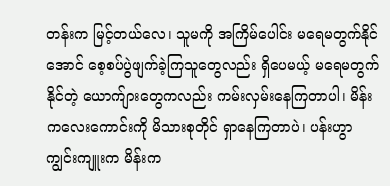တန်းက မြင့်တယ်လေ၊ သူမကို အကြိမ်ပေါင်း မရေမတွက်နိုင်အောင် စေ့စပ်ပွဲဖျက်ခဲ့ကြသူတွေလည်း ရှိပေမယ့် မရေမတွက်နိုင်တဲ့ ယောက်ျားတွေကလည်း ကမ်းလှမ်းနေကြတာပါ၊ မိန်းကလေးကောင်းကို မိသားစုတိုင် ရှာနေကြတာပဲ၊ ပန်းဟွာကျွင်းကျူးက မိန်းက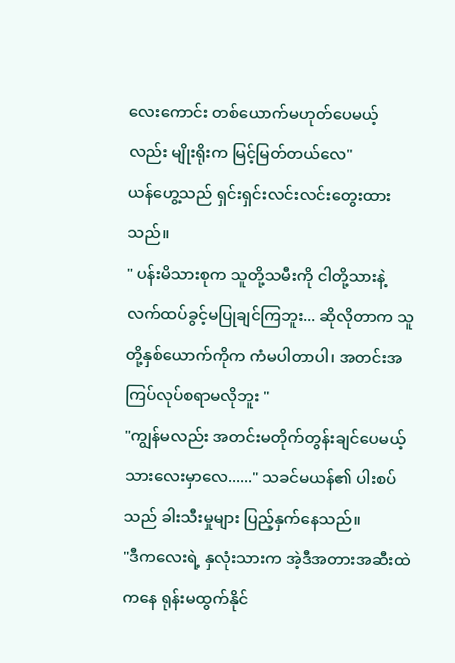လေးကောင်း တစ်ယောက်မဟုတ်ပေမယ့်လည်း မျိုးရိုးက မြင့်မြတ်တယ်လေ"
ယန်ဟွေ့သည် ရှင်းရှင်းလင်းလင်းတွေးထားသည်။
" ပန်းမိသားစုက သူတို့သမီးကို ငါတို့သားနဲ့ လက်ထပ်ခွင့်မပြုချင်ကြဘူး... ဆိုလိုတာက သူတို့နှစ်ယောက်ကိုက ကံမပါတာပါ၊ အတင်းအကြပ်လုပ်စရာမလိုဘူး "
"ကျွန်မလည်း အတင်းမတိုက်တွန်းချင်ပေမယ့် သားလေးမှာလေ......" သခင်မယန်၏ ပါးစပ်သည် ခါးသီးမှုများ ပြည့်နှက်နေသည်။
"ဒီကလေးရဲ့ နှလုံးသားက အဲ့ဒီအတားအဆီးထဲကနေ ရုန်းမထွက်နိုင်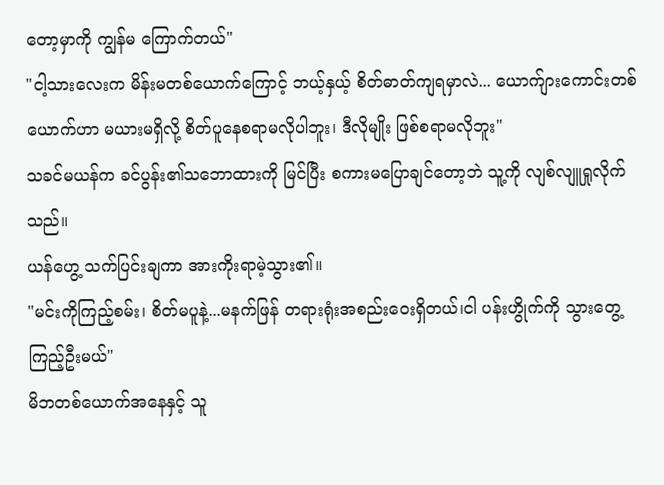တော့မှာကို ကျွန်မ ကြောက်တယ်"
"ငါ့သားလေးက မိန်းမတစ်ယောက်ကြောင့် ဘယ့်နှယ့် စိတ်ဓာတ်ကျရမှာလဲ... ယောက်ျားကောင်းတစ်ယောက်ဟာ မယားမရှိလို့ စိတ်ပူနေစရာမလိုပါဘူး၊ ဒီလိုမျိုး ဖြစ်စရာမလိုဘူး"
သခင်မယန်က ခင်ပွန်း၏သဘောထားကို မြင်ပြီး စကားမပြောချင်တော့ဘဲ သူ့ကို လျစ်လျူရှုလိုက်သည်။
ယန်ဟွေ့ သက်ပြင်းချကာ အားကိုးရာမဲ့သွား၏။
"မင်းကိုကြည့်စမ်း၊ စိတ်မပူနဲ့...မနက်ဖြန် တရားရုံးအစည်းဝေးရှိတယ်၊ငါ ပန်းဟွိုက်ကို သွားတွေ့ကြည့်ဦးမယ်"
မိဘတစ်ယောက်အနေနှင့် သူ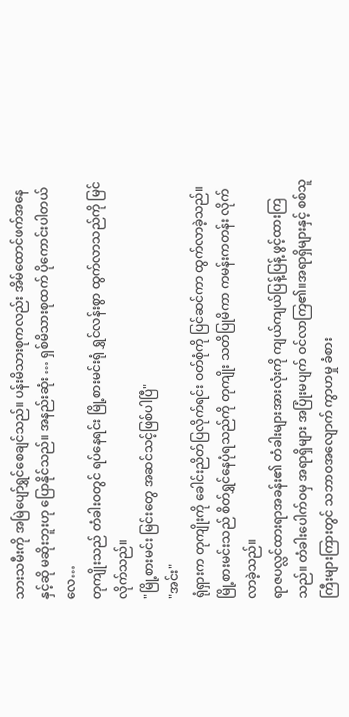သားသမီးကို အမြဲပျော်ရွှင်စေချင်သည်။ ပန်းမိသားစုကလည်း အိမ်ထောင်ဖက်အနေနှင့်ဆို မဆိုးဘူးဟု ပြောနိုင်သည်။ အနည်းဆုံး … ရှစ်မိသားစုထက် ပိုကောင်းပါတယ်လေ…
တုကျိုးသည် တံခါးဝတွင် ရပ်နေရင်း မြို့စားမင်းရုံ ရွှင်လန်းစွာ ထွက်လာသည်ကို မြင်လိုက်သည်။
"မြို့စားမင်း မြင်းတွေ အဆင်သင့်ဖြစ်ပါပြီ"
"အင်း"
ရုံရှားက တုကျိုးကို ခေါင်းညိတ်ပြလိုက်ရင်း ဝတ်စုံကို ပြင်ဆင်ကာ ထွက်လာခဲ့သည်။ မြို့စားမင်းသည် စိတ်ရွှင်နေပုံရသည်ကို တုကျိုး သတိပြုမိကာ ကမန်းကတန်း လိုက်လာခဲ့သည်။
ရာဇပလ္လင်ထားရာအခန်း၏ တံခါးများအားလုံးကို ကျယ်ကျယ်ပြန့်ပြန့် ဖွင့်ထားကြသည်။ တံခါးပေါက်ဝမှ အရာရှိများ အပြုံးမပျက် ဝင်လာကြ၏။အရာရှိများနှင့် စစ်သူကြီးများကြားတွင် သဘာဝအလျောက် ကွာဟမှု ခံစား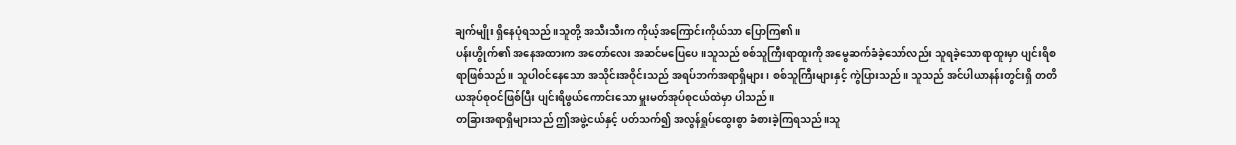ချက်မျိုး ရှိနေပုံရသည်။သူတို့ အသီးသီးက ကိုယ့်အကြောင်းကိုယ်သာ ပြောကြ၏။
ပန်းဟွိုက်၏ အနေအထားက အတော်လေး အဆင်မပြေပေ။သူသည် စစ်သူကြီးရာထူးကို အမွေဆက်ခံခဲ့သော်လည်း သူရခဲ့သောရာထူးမှာ ပျင်းရိစရာဖြစ်သည်။ သူပါဝင်နေသော အသိုင်းအဝိုင်းသည် အရပ်ဘက်အရာရှိများ၊ စစ်သူကြီးများနှင့် ကွဲပြားသည်။ သူသည် အင်ပါယာနန်းတွင်းရှိ တတိယအုပ်စုဝင်ဖြစ်ပြီး ပျင်းရိဖွယ်ကောင်းသော မှူးမတ်အုပ်စုငယ်ထဲမှာ ပါသည်။
တခြားအရာရှိများသည် ဤအဖွဲ့ငယ်နှင့် ပတ်သက်၍ အလွန်ရှုပ်ထွေးစွာ ခံစားခဲ့ကြရသည်။သူ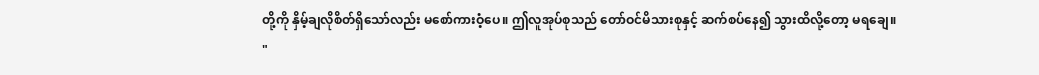တို့ကို နှိမ့်ချလိုစိတ်ရှိသော်လည်း မစော်ကားဝံ့ပေ။ ဤလူအုပ်စုသည် တော်ဝင်မိသားစုနှင့် ဆက်စပ်နေ၍ သွားထိလို့တော့ မရချေ။
"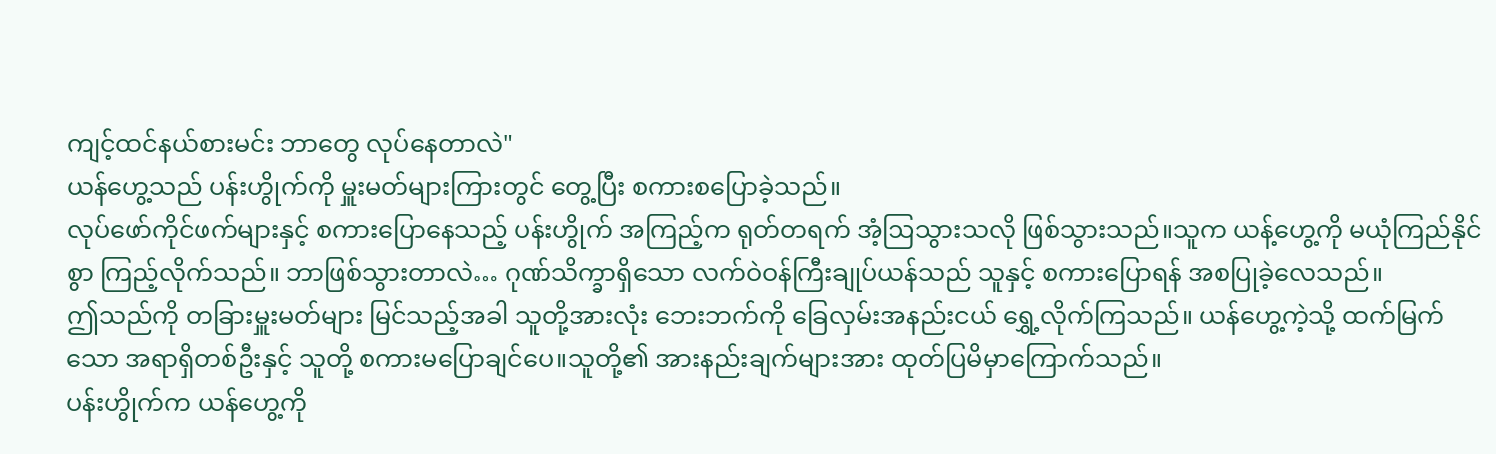ကျင့်ထင်နယ်စားမင်း ဘာတွေ လုပ်နေတာလဲ"
ယန်ဟွေ့သည် ပန်းဟွိုက်ကို မှူးမတ်များကြားတွင် တွေ့ပြီး စကားစပြောခဲ့သည်။
လုပ်ဖော်ကိုင်ဖက်များနှင့် စကားပြောနေသည့် ပန်းဟွိုက် အကြည့်က ရုတ်တရက် အံ့ဩသွားသလို ဖြစ်သွားသည်။သူက ယန့်ဟွေ့ကို မယုံကြည်နိုင်စွာ ကြည့်လိုက်သည်။ ဘာဖြစ်သွားတာလဲ… ဂုဏ်သိက္ခာရှိသော လက်ဝဲဝန်ကြီးချုပ်ယန်သည် သူနှင့် စကားပြောရန် အစပြုခဲ့လေသည်။
ဤသည်ကို တခြားမှူးမတ်များ မြင်သည့်အခါ သူတို့အားလုံး ဘေးဘက်ကို ခြေလှမ်းအနည်းငယ် ရွှေ့လိုက်ကြသည်။ ယန်ဟွေ့ကဲ့သို့ ထက်မြက်သော အရာရှိတစ်ဦးနှင့် သူတို့ စကားမပြောချင်ပေ။သူတို့၏ အားနည်းချက်များအား ထုတ်ပြမိမှာကြောက်သည်။
ပန်းဟွိုက်က ယန်ဟွေ့ကို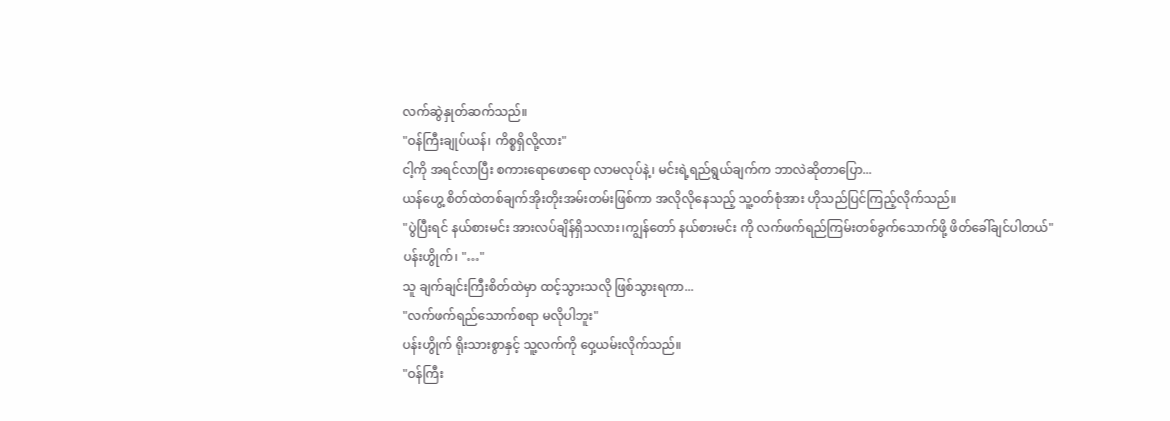လက်ဆွဲနှုတ်ဆက်သည်။
"ဝန်ကြီးချုပ်ယန်၊ ကိစ္စရှိလို့လား"
ငါ့ကို အရင်လာပြီး စကားရောဖောရော လာမလုပ်နဲ့၊ မင်းရဲ့ရည်ရွယ်ချက်က ဘာလဲဆိုတာပြော...
ယန်ဟွေ့ စိတ်ထဲတစ်ချက်အိုးတိုးအမ်းတမ်းဖြစ်ကာ အလိုလိုနေသည့် သူ့ဝတ်စုံအား ဟိုသည်ပြင်ကြည့်လိုက်သည်။
"ပွဲပြီးရင် နယ်စားမင်း အားလပ်ချိန်ရှိသလား၊ကျွန်တော် နယ်စားမင်း ကို လက်ဖက်ရည်ကြမ်းတစ်ခွက်သောက်ဖို့ ဖိတ်ခေါ်ချင်ပါတယ်"
ပန်းဟွိုက်၊ "…"
သူ ချက်ချင်းကြီးစိတ်ထဲမှာ ထင့်သွားသလို ဖြစ်သွားရကာ...
"လက်ဖက်ရည်သောက်စရာ မလိုပါဘူး"
ပန်းဟွိုက် ရိုးသားစွာနှင့် သူ့လက်ကို ဝှေ့ယမ်းလိုက်သည်။
"ဝန်ကြီး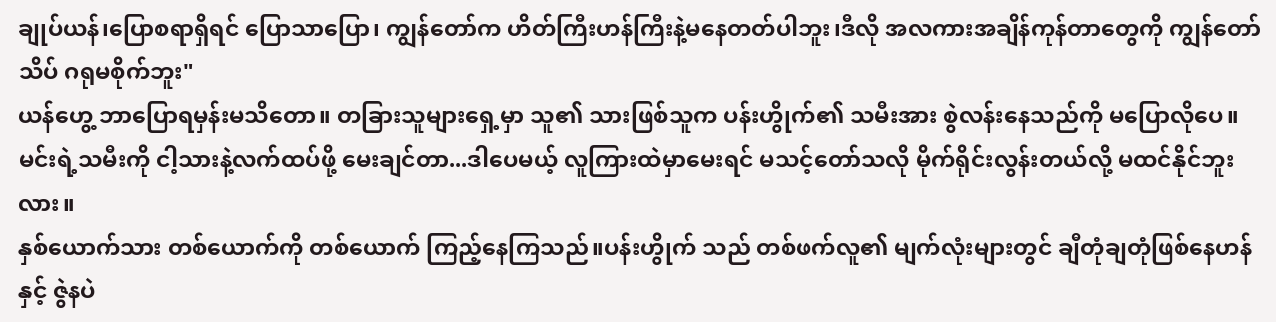ချုပ်ယန်၊ပြောစရာရှိရင် ပြောသာပြော၊ ကျွန်တော်က ဟိတ်ကြီးဟန်ကြီးနဲ့မနေတတ်ပါဘူး၊ဒီလို အလကားအချိန်ကုန်တာတွေကို ကျွန်တော် သိပ် ဂရုမစိုက်ဘူး"
ယန်ဟွေ့ ဘာပြောရမှန်းမသိတော။ တခြားသူများရှေ့မှာ သူ၏ သားဖြစ်သူက ပန်းဟွိုက်၏ သမီးအား စွဲလန်းနေသည်ကို မပြောလိုပေ။ မင်းရဲ့သမီးကို ငါ့သားနဲ့လက်ထပ်ဖို့ မေးချင်တာ...ဒါပေမယ့် လူကြားထဲမှာမေးရင် မသင့်တော်သလို မိုက်ရိုင်းလွန်းတယ်လို့ မထင်နိုင်ဘူးလား။
နှစ်ယောက်သား တစ်ယောက်ကို တစ်ယောက် ကြည့်နေကြသည်။ပန်းဟွိုက် သည် တစ်ဖက်လူ၏ မျက်လုံးများတွင် ချီတုံချတုံဖြစ်နေဟန်နှင့် ဇွဲနပဲ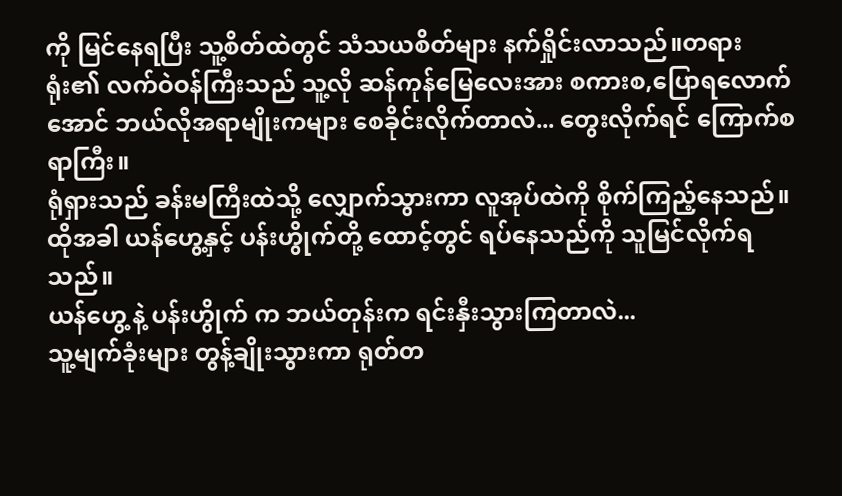ကို မြင်နေရပြီး သူ့စိတ်ထဲတွင် သံသယစိတ်များ နက်ရှိုင်းလာသည်။တရားရုံး၏ လက်ဝဲဝန်ကြီးသည် သူ့လို ဆန်ကုန်မြေလေးအား စကားစ,ပြောရလောက်အောင် ဘယ်လိုအရာမျိုးကများ စေခိုင်းလိုက်တာလဲ... တွေးလိုက်ရင် ကြောက်စရာကြီး။
ရုံရှားသည် ခန်းမကြီးထဲသို့ လျှောက်သွားကာ လူအုပ်ထဲကို စိုက်ကြည့်နေသည်။ ထိုအခါ ယန်ဟွေ့နှင့် ပန်းဟွိုက်တို့ ထောင့်တွင် ရပ်နေသည်ကို သူမြင်လိုက်ရသည်။
ယန်ဟွေ့ နဲ့ ပန်းဟွိုက် က ဘယ်တုန်းက ရင်းနှီးသွားကြတာလဲ...
သူ့မျက်ခုံးများ တွန့်ချိုးသွားကာ ရုတ်တ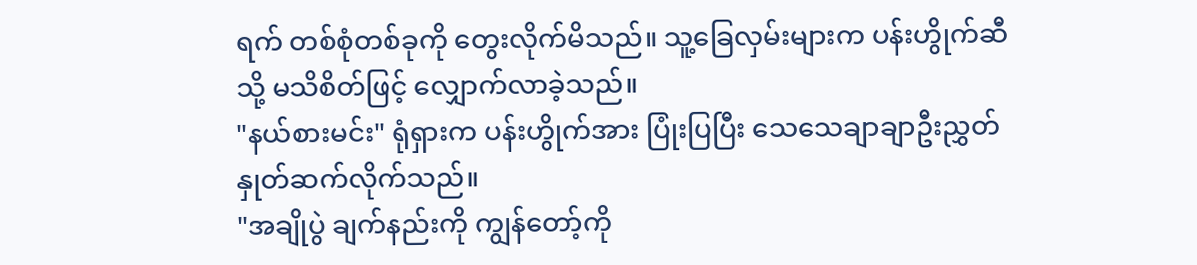ရက် တစ်စုံတစ်ခုကို တွေးလိုက်မိသည်။ သူ့ခြေလှမ်းများက ပန်းဟွိုက်ဆီသို့ မသိစိတ်ဖြင့် လျှောက်လာခဲ့သည်။
"နယ်စားမင်း" ရုံရှားက ပန်းဟွိုက်အား ပြုံးပြပြီး သေသေချာချာဦးညွှတ် နှုတ်ဆက်လိုက်သည်။
"အချိုပွဲ ချက်နည်းကို ကျွန်တော့်ကို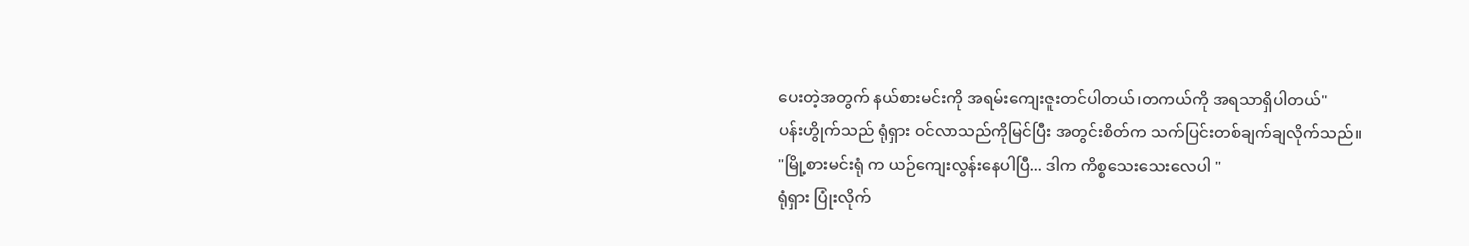ပေးတဲ့အတွက် နယ်စားမင်းကို အရမ်းကျေးဇူးတင်ပါတယ်၊တကယ်ကို အရသာရှိပါတယ်"
ပန်းဟွိုက်သည် ရုံရှား ဝင်လာသည်ကိုမြင်ပြီး အတွင်းစိတ်က သက်ပြင်းတစ်ချက်ချလိုက်သည်။
"မြို့စားမင်းရုံ က ယဉ်ကျေးလွန်းနေပါပြီ... ဒါက ကိစ္စသေးသေးလေပါ "
ရုံရှား ပြုံးလိုက်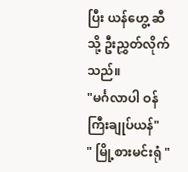ပြီး ယန်ဟွေ့ ဆီသို့ ဦးညွှတ်လိုက်သည်။
"မင်္ဂလာပါ ဝန်ကြီးချုပ်ယန်"
" မြို့စားမင်းရုံ "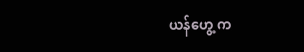ယန်ဟွေ့ က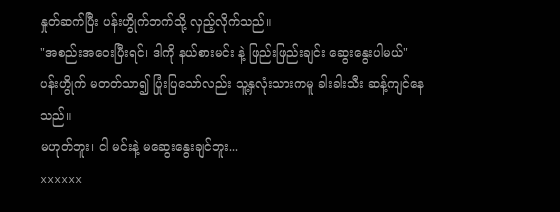နှုတ်ဆက်ပြီး ပန်းဟွိုက်ဘက်သို့ လှည့်လိုက်သည်။
"အစည်းအဝေးပြီးရင်၊ ဒါကို နယ်စားမင်း နဲ့ ဖြည်းဖြည်းချင်း ဆွေးနွေးပါမယ်"
ပန်းဟွိုက် မတတ်သာ၍ ပြုံးပြသော်လည်း သူ့နှလုံးသားကမူ ခါးခါးသီး ဆန့်ကျင်နေသည်။
မဟုတ်ဘူး၊ ငါ မင်းနဲ့ မဆွေးနွေးချင်ဘူး...
xxxxxx